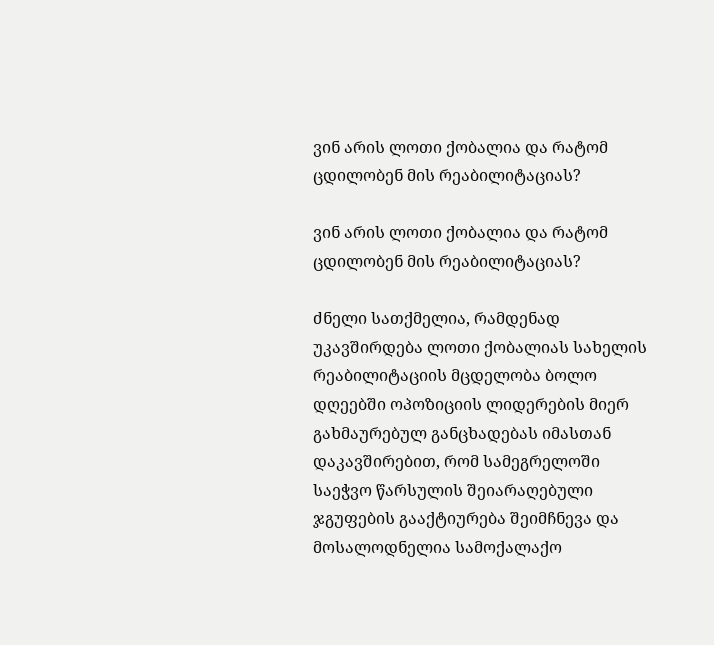ვინ არის ლოთი ქობალია და რატომ ცდილობენ მის რეაბილიტაციას?

ვინ არის ლოთი ქობალია და რატომ ცდილობენ მის რეაბილიტაციას?

ძნელი სათქმელია, რამდენად უკავშირდება ლოთი ქობალიას სახელის რეაბილიტაციის მცდელობა ბოლო დღეებში ოპოზიციის ლიდერების მიერ გახმაურებულ განცხადებას იმასთან დაკავშირებით, რომ სამეგრელოში საეჭვო წარსულის შეიარაღებული ჯგუფების გააქტიურება შეიმჩნევა და მოსალოდნელია სამოქალაქო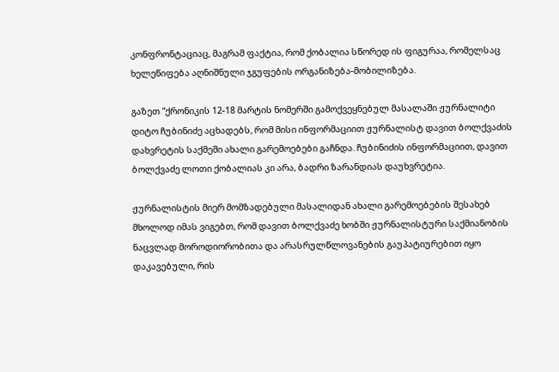კონფრონტაციაც, მაგრამ ფაქტია, რომ ქობალია სწორედ ის ფიგურაა, რომელსაც ხელეწიფება აღნიშნული ჯგუფების ორგანიზება-მობილიზება.

გაზეთ “ქრონიკის 12-18 მარტის ნომერში გამოქვეყნებულ მასალაში ჟურნალიტი დიტო ჩუბინიძე აცხადებს, რომ მისი ინფორმაციით ჟურნალისტ დავით ბოლქვაძის დახვრეტის საქმეში ახალი გარემოებები გაჩნდა. ჩუბინიძის ინფორმაციით, დავით ბოლქვაძე ლოთი ქობალიას კი არა, ბადრი ზარანდიას დაუხვრეტია.

ჟურნალისტის მიერ მომზადებული მასალიდან ახალი გარემოებების შესახებ მხოლოდ იმას ვიგებთ, რომ დავით ბოლქვაძე ხობში ჟურნალისტური საქმიანობის ნაცვლად მოროდიორობითა და არასრულწლოვანების გაუპატიურებით იყო დაკავებული, რის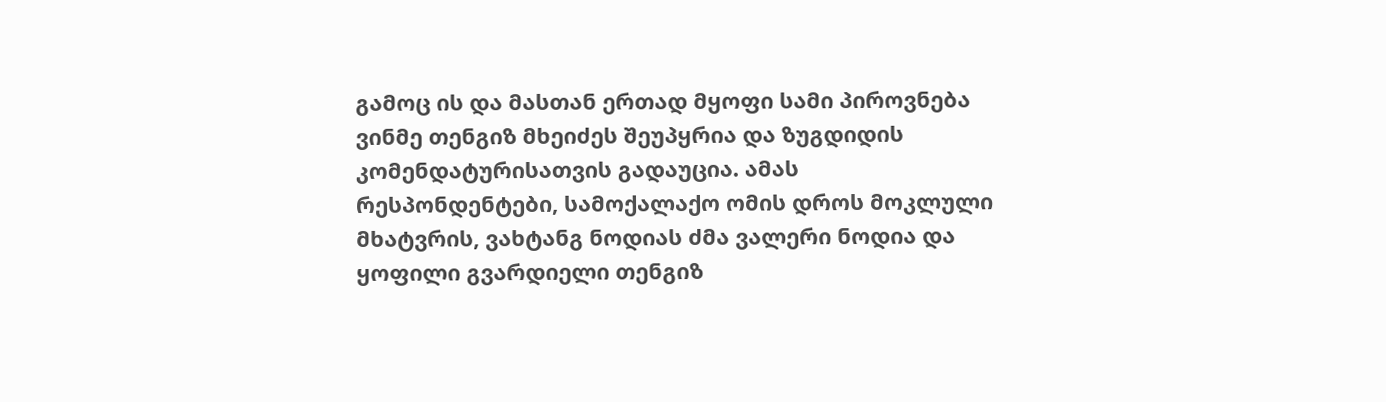გამოც ის და მასთან ერთად მყოფი სამი პიროვნება ვინმე თენგიზ მხეიძეს შეუპყრია და ზუგდიდის კომენდატურისათვის გადაუცია. ამას რესპონდენტები, სამოქალაქო ომის დროს მოკლული მხატვრის, ვახტანგ ნოდიას ძმა ვალერი ნოდია და ყოფილი გვარდიელი თენგიზ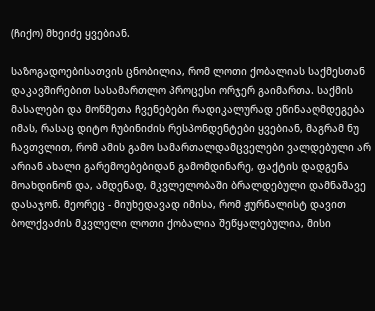(ჩიქო) მხეიძე ყვებიან.

საზოგადოებისათვის ცნობილია, რომ ლოთი ქობალიას საქმესთან დაკავშირებით სასამართლო პროცესი ორჯერ გაიმართა. საქმის მასალები და მოწმეთა ჩვენებები რადიკალურად ეწინააღმდეგება იმას, რასაც დიტო ჩუბინიძის რესპონდენტები ყვებიან, მაგრამ ნუ ჩავთვლით, რომ ამის გამო სამართალდამცველები ვალდებული არ არიან ახალი გარემოებებიდან გამომდინარე, ფაქტის დადგენა მოახდინონ და, ამდენად, მკვლელობაში ბრალდებული დამნაშავე დასაჯონ. მეორეც - მიუხედავად იმისა, რომ ჟურნალისტ დავით ბოლქვაძის მკვლელი ლოთი ქობალია შეწყალებულია, მისი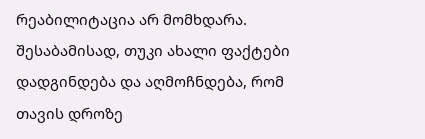რეაბილიტაცია არ მომხდარა. შესაბამისად, თუკი ახალი ფაქტები დადგინდება და აღმოჩნდება, რომ თავის დროზე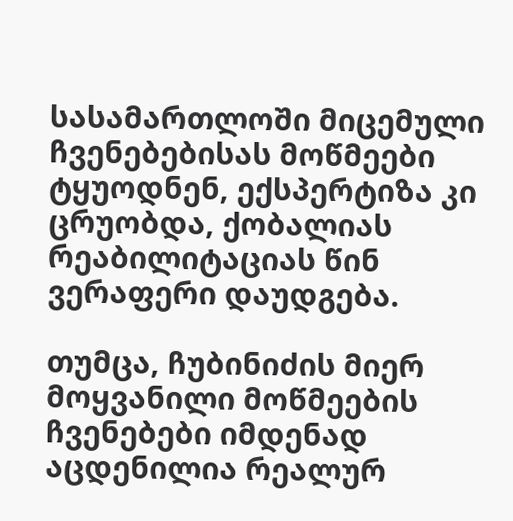სასამართლოში მიცემული ჩვენებებისას მოწმეები ტყუოდნენ, ექსპერტიზა კი ცრუობდა, ქობალიას რეაბილიტაციას წინ ვერაფერი დაუდგება.

თუმცა, ჩუბინიძის მიერ მოყვანილი მოწმეების ჩვენებები იმდენად აცდენილია რეალურ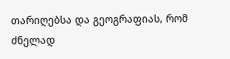თარიღებსა და გეოგრაფიას, რომ ძნელად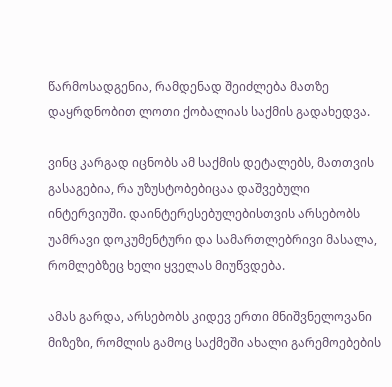წარმოსადგენია, რამდენად შეიძლება მათზე დაყრდნობით ლოთი ქობალიას საქმის გადახედვა.

ვინც კარგად იცნობს ამ საქმის დეტალებს, მათთვის გასაგებია, რა უზუსტობებიცაა დაშვებული ინტერვიუში. დაინტერესებულებისთვის არსებობს უამრავი დოკუმენტური და სამართლებრივი მასალა, რომლებზეც ხელი ყველას მიუწვდება.

ამას გარდა, არსებობს კიდევ ერთი მნიშვნელოვანი მიზეზი, რომლის გამოც საქმეში ახალი გარემოებების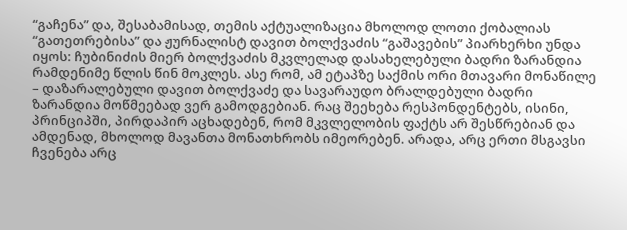“გაჩენა” და, შესაბამისად, თემის აქტუალიზაცია მხოლოდ ლოთი ქობალიას “გათეთრებისა” და ჟურნალისტ დავით ბოლქვაძის “გაშავების” პიარხერხი უნდა იყოს: ჩუბინიძის მიერ ბოლქვაძის მკვლელად დასახელებული ბადრი ზარანდია რამდენიმე წლის წინ მოკლეს. ასე რომ, ამ ეტაპზე საქმის ორი მთავარი მონაწილე – დაზარალებული დავით ბოლქვაძე და სავარაუდო ბრალდებული ბადრი ზარანდია მოწმეებად ვერ გამოდგებიან. რაც შეეხება რესპონდენტებს, ისინი, პრინციპში, პირდაპირ აცხადებენ, რომ მკვლელობის ფაქტს არ შესწრებიან და ამდენად, მხოლოდ მავანთა მონათხრობს იმეორებენ. არადა, არც ერთი მსგავსი ჩვენება არც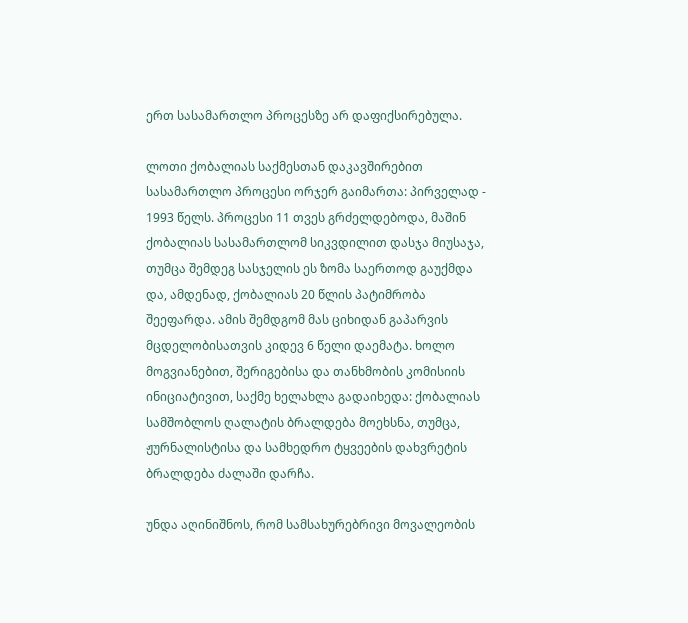ერთ სასამართლო პროცესზე არ დაფიქსირებულა.

ლოთი ქობალიას საქმესთან დაკავშირებით სასამართლო პროცესი ორჯერ გაიმართა: პირველად - 1993 წელს. პროცესი 11 თვეს გრძელდებოდა, მაშინ ქობალიას სასამართლომ სიკვდილით დასჯა მიუსაჯა, თუმცა შემდეგ სასჯელის ეს ზომა საერთოდ გაუქმდა და, ამდენად, ქობალიას 20 წლის პატიმრობა შეეფარდა. ამის შემდგომ მას ციხიდან გაპარვის მცდელობისათვის კიდევ 6 წელი დაემატა. ხოლო მოგვიანებით, შერიგებისა და თანხმობის კომისიის ინიციატივით, საქმე ხელახლა გადაიხედა: ქობალიას სამშობლოს ღალატის ბრალდება მოეხსნა, თუმცა, ჟურნალისტისა და სამხედრო ტყვეების დახვრეტის ბრალდება ძალაში დარჩა.

უნდა აღინიშნოს, რომ სამსახურებრივი მოვალეობის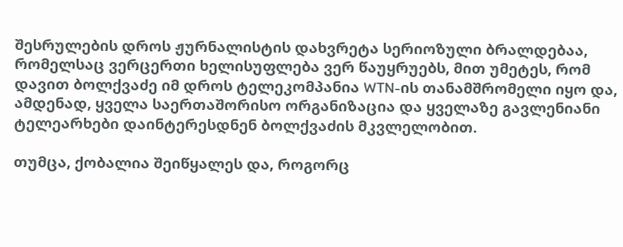შესრულების დროს ჟურნალისტის დახვრეტა სერიოზული ბრალდებაა, რომელსაც ვერცერთი ხელისუფლება ვერ წაუყრუებს, მით უმეტეს, რომ დავით ბოლქვაძე იმ დროს ტელეკომპანია WTN-ის თანამშრომელი იყო და, ამდენად, ყველა საერთაშორისო ორგანიზაცია და ყველაზე გავლენიანი ტელეარხები დაინტერესდნენ ბოლქვაძის მკვლელობით.

თუმცა, ქობალია შეიწყალეს და, როგორც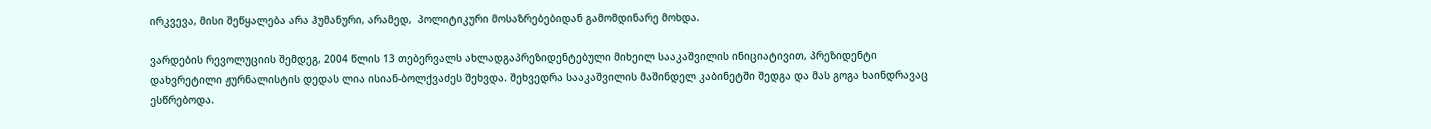ირკვევა, მისი შეწყალება არა ჰუმანური, არამედ,  პოლიტიკური მოსაზრებებიდან გამომდინარე მოხდა.

ვარდების რევოლუციის შემდეგ, 2004 წლის 13 თებერვალს ახლადგაპრეზიდენტებული მიხეილ სააკაშვილის ინიციატივით, პრეზიდენტი დახვრეტილი ჟურნალისტის დედას ლია ისიან-ბოლქვაძეს შეხვდა. შეხვედრა სააკაშვილის მაშინდელ კაბინეტში შედგა და მას გოგა ხაინდრავაც ესწრებოდა.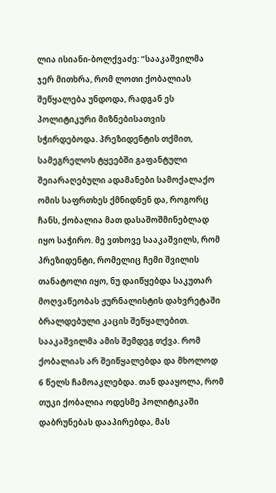ლია ისიანი-ბოლქვაძე: “სააკაშვილმა ჯერ მითხრა, რომ ლოთი ქობალიას შეწყალება უნდოდა, რადგან ეს პოლიტიკური მიზნებისათვის სჭირდებოდა. პრეზიდენტის თქმით, სამეგრელოს ტყეებში გაფანტული შეიარაღებული ადამანები სამოქალაქო ომის საფრთხეს ქმნიდნენ და, როგორც ჩანს, ქობალია მათ დასაშოშმინებლად იყო საჭირო. მე ვთხოვე სააკაშვილს, რომ პრეზიდენტი, რომელიც ჩემი შვილის თანატოლი იყო, ნუ დაიწყებდა საკუთარ მოღვაწეობას ჟურნალისტის დახვრეტაში ბრალდებული კაცის შეწყალებით. სააკაშვილმა ამის შემდეგ თქვა. რომ ქობალიას არ შეიწყალებდა და მხოლოდ 6 წელს ჩამოაკლებდა. თან დააყოლა, რომ თუკი ქობალია ოდესმე პოლიტიკაში დაბრუნებას დააპირებდა, მას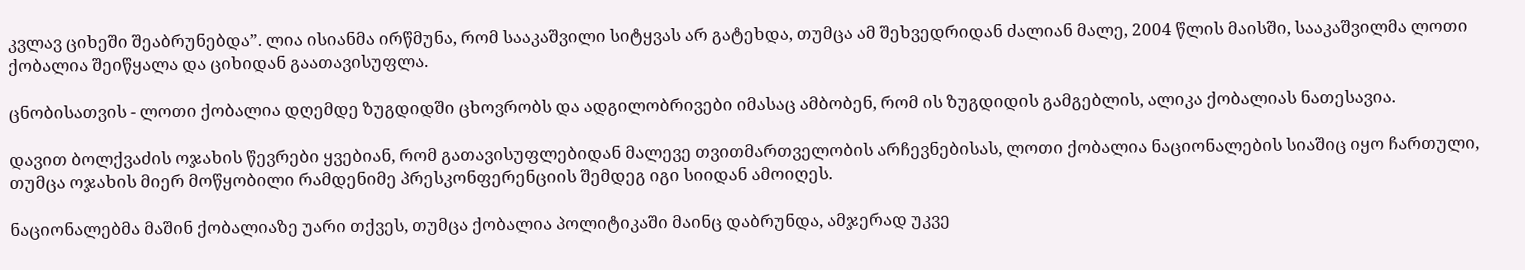კვლავ ციხეში შეაბრუნებდა”. ლია ისიანმა ირწმუნა, რომ სააკაშვილი სიტყვას არ გატეხდა, თუმცა ამ შეხვედრიდან ძალიან მალე, 2004 წლის მაისში, სააკაშვილმა ლოთი ქობალია შეიწყალა და ციხიდან გაათავისუფლა.

ცნობისათვის - ლოთი ქობალია დღემდე ზუგდიდში ცხოვრობს და ადგილობრივები იმასაც ამბობენ, რომ ის ზუგდიდის გამგებლის, ალიკა ქობალიას ნათესავია.

დავით ბოლქვაძის ოჯახის წევრები ყვებიან, რომ გათავისუფლებიდან მალევე თვითმართველობის არჩევნებისას, ლოთი ქობალია ნაციონალების სიაშიც იყო ჩართული, თუმცა ოჯახის მიერ მოწყობილი რამდენიმე პრესკონფერენციის შემდეგ იგი სიიდან ამოიღეს.

ნაციონალებმა მაშინ ქობალიაზე უარი თქვეს, თუმცა ქობალია პოლიტიკაში მაინც დაბრუნდა, ამჯერად უკვე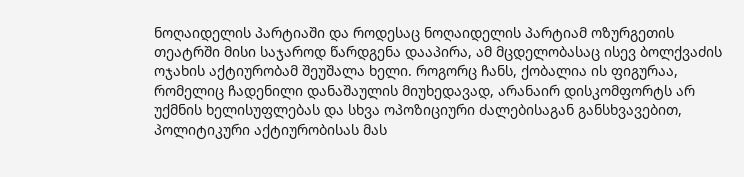ნოღაიდელის პარტიაში და როდესაც ნოღაიდელის პარტიამ ოზურგეთის თეატრში მისი საჯაროდ წარდგენა დააპირა, ამ მცდელობასაც ისევ ბოლქვაძის ოჯახის აქტიურობამ შეუშალა ხელი. როგორც ჩანს, ქობალია ის ფიგურაა, რომელიც ჩადენილი დანაშაულის მიუხედავად, არანაირ დისკომფორტს არ უქმნის ხელისუფლებას და სხვა ოპოზიციური ძალებისაგან განსხვავებით, პოლიტიკური აქტიურობისას მას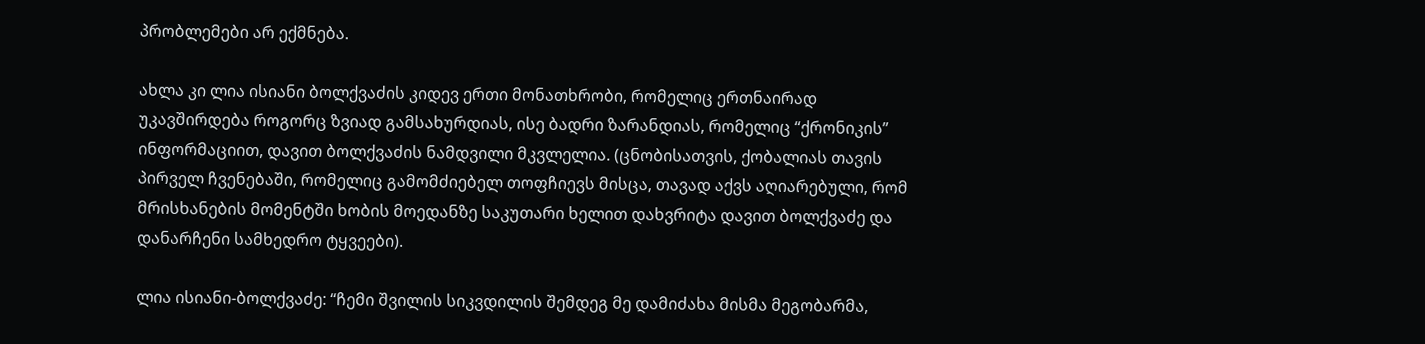პრობლემები არ ექმნება.

ახლა კი ლია ისიანი ბოლქვაძის კიდევ ერთი მონათხრობი, რომელიც ერთნაირად უკავშირდება როგორც ზვიად გამსახურდიას, ისე ბადრი ზარანდიას, რომელიც “ქრონიკის” ინფორმაციით, დავით ბოლქვაძის ნამდვილი მკვლელია. (ცნობისათვის, ქობალიას თავის პირველ ჩვენებაში, რომელიც გამომძიებელ თოფჩიევს მისცა, თავად აქვს აღიარებული, რომ მრისხანების მომენტში ხობის მოედანზე საკუთარი ხელით დახვრიტა დავით ბოლქვაძე და დანარჩენი სამხედრო ტყვეები).

ლია ისიანი-ბოლქვაძე: “ჩემი შვილის სიკვდილის შემდეგ მე დამიძახა მისმა მეგობარმა,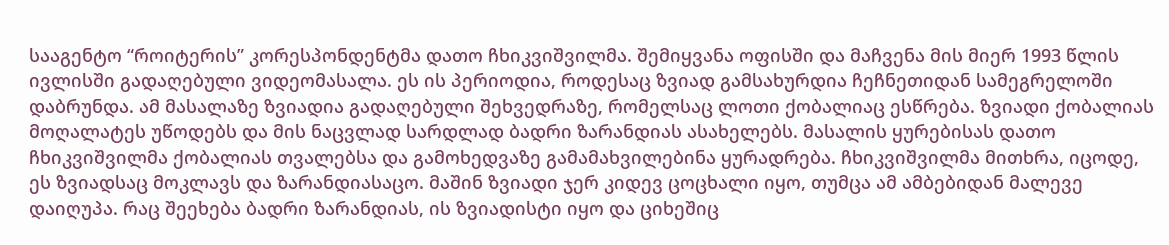სააგენტო “როიტერის” კორესპონდენტმა დათო ჩხიკვიშვილმა. შემიყვანა ოფისში და მაჩვენა მის მიერ 1993 წლის ივლისში გადაღებული ვიდეომასალა. ეს ის პერიოდია, როდესაც ზვიად გამსახურდია ჩეჩნეთიდან სამეგრელოში დაბრუნდა. ამ მასალაზე ზვიადია გადაღებული შეხვედრაზე, რომელსაც ლოთი ქობალიაც ესწრება. ზვიადი ქობალიას მოღალატეს უწოდებს და მის ნაცვლად სარდლად ბადრი ზარანდიას ასახელებს. მასალის ყურებისას დათო ჩხიკვიშვილმა ქობალიას თვალებსა და გამოხედვაზე გამამახვილებინა ყურადრება. ჩხიკვიშვილმა მითხრა, იცოდე, ეს ზვიადსაც მოკლავს და ზარანდიასაცო. მაშინ ზვიადი ჯერ კიდევ ცოცხალი იყო, თუმცა ამ ამბებიდან მალევე დაიღუპა. რაც შეეხება ბადრი ზარანდიას, ის ზვიადისტი იყო და ციხეშიც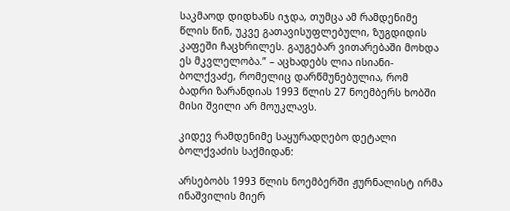საკმაოდ დიდხანს იჯდა, თუმცა ამ რამდენიმე წლის წინ, უკვე გათავისუფლებული, ზუგდიდის კაფეში ჩაცხრილეს. გაუგებარ ვითარებაში მოხდა ეს მკვლელობა.” – აცხადებს ლია ისიანი-ბოლქვაძე, რომელიც დარწმუნებულია, რომ ბადრი ზარანდიას 1993 წლის 27 ნოემბერს ხობში მისი შვილი არ მოუკლავს.

კიდევ რამდენიმე საყურადღებო დეტალი ბოლქვაძის საქმიდან:

არსებობს 1993 წლის ნოემბერში ჟურნალისტ ირმა ინაშვილის მიერ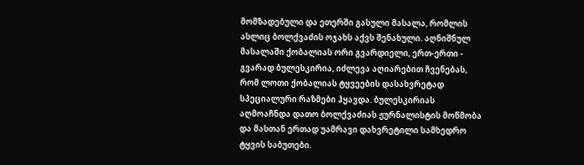მომზადებული და ეთერში გასული მასალა, რომლის ასლიც ბოლქვაძის ოჯახს აქვს შენახული. აღნიშნულ მასალაში ქობალიას ორი გვარდიელი, ერთ-ერთი - გვარად ბულესკირია, იძლევა აღიარებით ჩვენებას, რომ ლოთი ქობალიას ტყვეების დასახვრეტად სპეციალური რაზმები ჰყავდა. ბულესკირიას აღმოაჩნდა დათო ბოლქვაძიას ჟურნალისტის მოწმობა და მასთან ერთად უამრავი დახვრეტილი სამხედრო ტყვის საბუთები.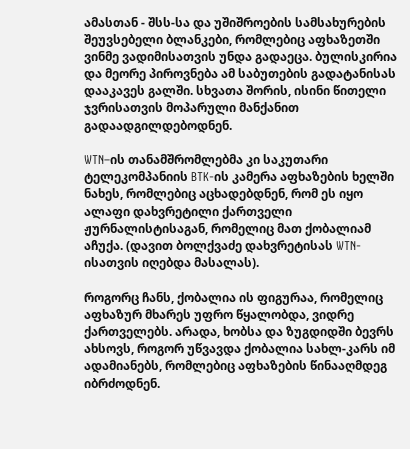ამასთან - შსს-სა და უშიშროების სამსახურების შეუვსებელი ბლანკები, რომლებიც აფხაზეთში ვინმე ვადიმისათვის უნდა გადაეცა. ბულისკირია და მეორე პიროვნება ამ საბუთების გადატანისას დააკავეს გალში. სხვათა შორის, ისინი წითელი ჯვრისათვის მოპარული მანქანით გადაადგილდებოდნენ.

WTN–ის თანამშრომლებმა კი საკუთარი ტელეკომპანიის BTK-ის კამერა აფხაზების ხელში ნახეს, რომლებიც აცხადებდნენ, რომ ეს იყო ალაფი დახვრეტილი ქართველი ჟურნალისტისაგან, რომელიც მათ ქობალიამ აჩუქა. (დავით ბოლქვაძე დახვრეტისას WTN-ისათვის იღებდა მასალას).

როგორც ჩანს, ქობალია ის ფიგურაა, რომელიც აფხაზურ მხარეს უფრო წყალობდა, ვიდრე ქართველებს. არადა, ხობსა და ზუგდიდში ბევრს ახსოვს, როგორ უწვავდა ქობალია სახლ-კარს იმ ადამიანებს, რომლებიც აფხაზების წინააღმდეგ იბრძოდნენ.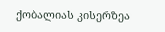ქობალიას კისერზეა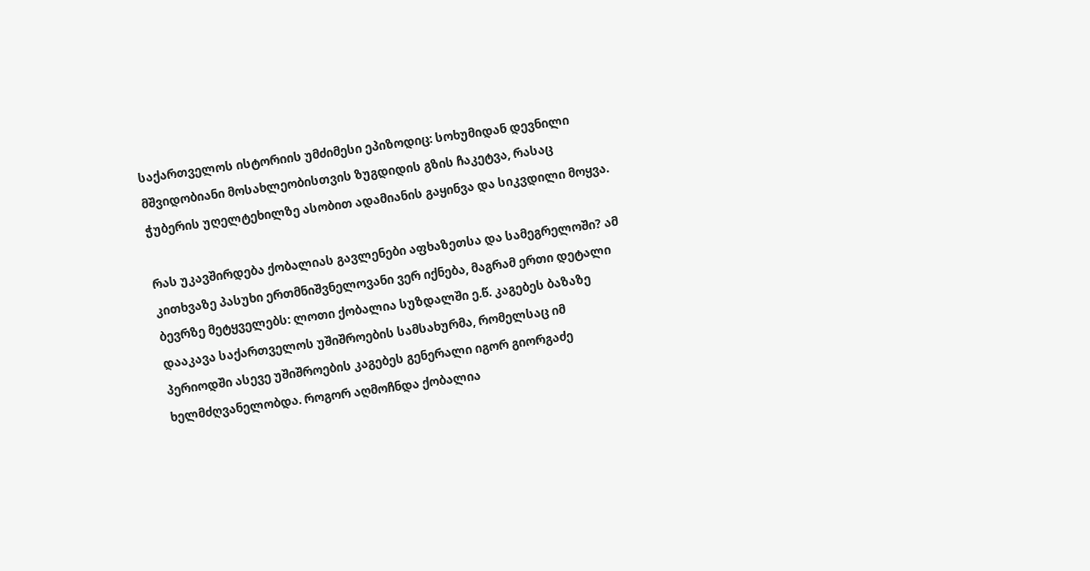საქართველოს ისტორიის უმძიმესი ეპიზოდიც: სოხუმიდან დევნილი მშვიდობიანი მოსახლეობისთვის ზუგდიდის გზის ჩაკეტვა, რასაც ჭუბერის უღელტეხილზე ასობით ადამიანის გაყინვა და სიკვდილი მოყვა.

რას უკავშირდება ქობალიას გავლენები აფხაზეთსა და სამეგრელოში? ამ კითხვაზე პასუხი ერთმნიშვნელოვანი ვერ იქნება, მაგრამ ერთი დეტალი ბევრზე მეტყველებს: ლოთი ქობალია სუზდალში ე.წ. კაგებეს ბაზაზე დააკავა საქართველოს უშიშროების სამსახურმა, რომელსაც იმ პერიოდში ასევე უშიშროების კაგებეს გენერალი იგორ გიორგაძე ხელმძღვანელობდა. როგორ აღმოჩნდა ქობალია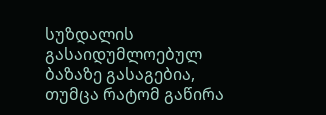სუზდალის გასაიდუმლოებულ ბაზაზე გასაგებია, თუმცა რატომ გაწირა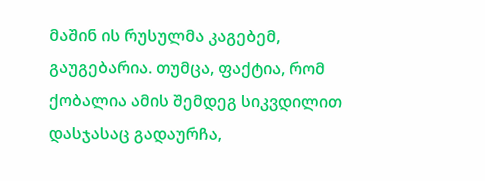მაშინ ის რუსულმა კაგებემ, გაუგებარია. თუმცა, ფაქტია, რომ ქობალია ამის შემდეგ სიკვდილით დასჯასაც გადაურჩა,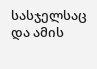სასჯელსაც და ამის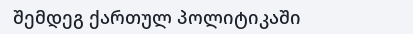შემდეგ ქართულ პოლიტიკაში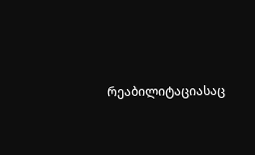რეაბილიტაციასაც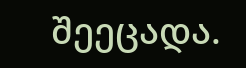შეეცადა.